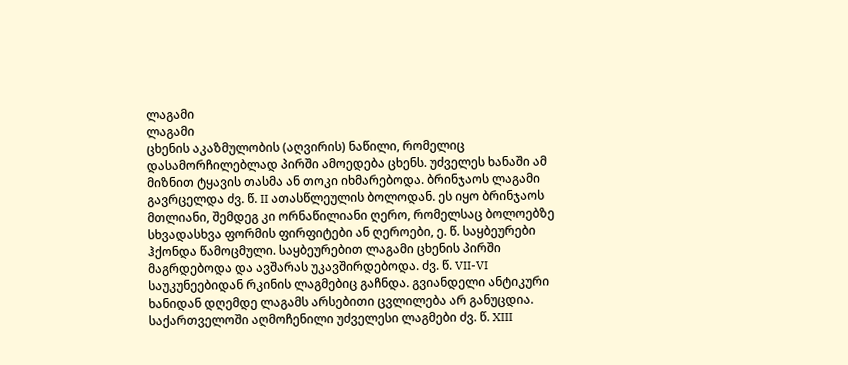ლაგამი
ლაგამი
ცხენის აკაზმულობის (აღვირის) ნაწილი, რომელიც დასამორჩილებლად პირში ამოედება ცხენს. უძველეს ხანაში ამ მიზნით ტყავის თასმა ან თოკი იხმარებოდა. ბრინჯაოს ლაგამი გავრცელდა ძვ. წ. II ათასწლეულის ბოლოდან. ეს იყო ბრინჯაოს მთლიანი, შემდეგ კი ორნაწილიანი ღერო, რომელსაც ბოლოებზე სხვადასხვა ფორმის ფირფიტები ან ღეროები, ე. წ. საყბეურები ჰქონდა წამოცმული. საყბეურებით ლაგამი ცხენის პირში მაგრდებოდა და ავშარას უკავშირდებოდა. ძვ. წ. VII-VI საუკუნეებიდან რკინის ლაგმებიც გაჩნდა. გვიანდელი ანტიკური ხანიდან დღემდე ლაგამს არსებითი ცვლილება არ განუცდია.
საქართველოში აღმოჩენილი უძველესი ლაგმები ძვ. წ. XIII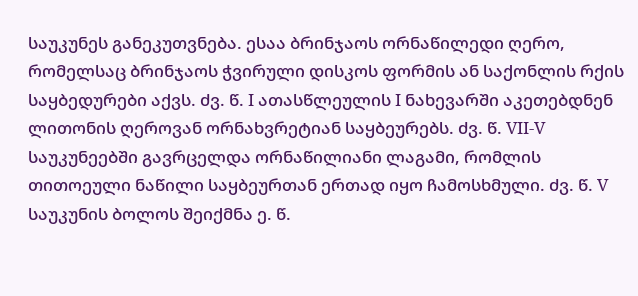საუკუნეს განეკუთვნება. ესაა ბრინჯაოს ორნაწილედი ღერო, რომელსაც ბრინჯაოს ჭვირული დისკოს ფორმის ან საქონლის რქის საყბედურები აქვს. ძვ. წ. I ათასწლეულის I ნახევარში აკეთებდნენ ლითონის ღეროვან ორნახვრეტიან საყბეურებს. ძვ. წ. VII-V საუკუნეებში გავრცელდა ორნაწილიანი ლაგამი, რომლის თითოეული ნაწილი საყბეურთან ერთად იყო ჩამოსხმული. ძვ. წ. V საუკუნის ბოლოს შეიქმნა ე. წ.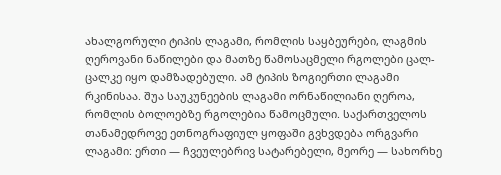ახალგორული ტიპის ლაგამი, რომლის საყბეურები, ლაგმის ღეროვანი ნაწილები და მათზე წამოსაცმელი რგოლები ცალ-ცალკე იყო დამზადებული. ამ ტიპის ზოგიერთი ლაგამი რკინისაა. შუა საუკუნეების ლაგამი ორნაწილიანი ღეროა, რომლის ბოლოებზე რგოლებია წამოცმული. საქართველოს თანამედროვე ეთნოგრაფიულ ყოფაში გვხვდება ორგვარი ლაგამი: ერთი — ჩვეულებრივ სატარებელი, მეორე — სახორხე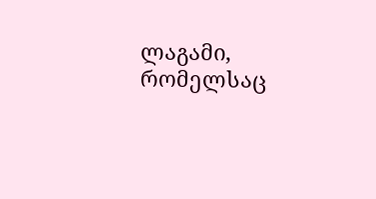ლაგამი, რომელსაც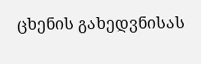ცხენის გახედვნისას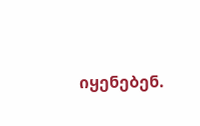იყენებენ.